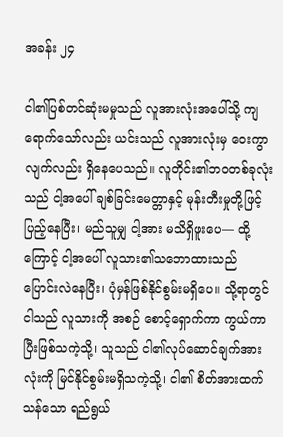အခန်း ၂၄

ငါ၏ပြစ်တင်ဆုံးမမှုသည် လူအားလုံးအပေါ်သို့ ကျရောက်သော်လည်း ယင်းသည် လူအားလုံးမှ ဝေးကွာလျက်လည်း ရှိနေပေသည်။ လူတိုင်း၏ဘဝတစ်ခုလုံးသည် ငါ့အပေါ် ချစ်ခြင်းမေတ္တာနှင့် မုန်းတီးမှုတို့ဖြင့် ပြည့်နေပြီး၊ မည်သူမျှ ငါ့အား မသိရှိဖူးပေ— ထို့ကြောင့် ငါ့အပေါ် လူသား၏သဘောထားသည် ပြောင်းလဲနေပြီး၊ ပုံမှန်ဖြစ်နိုင်စွမ်းမရှိပေ။ သို့ရာတွင် ငါသည် လူသားကို အစဉ် စောင့်ရှောက်ကာ ကွယ်ကာပြီးဖြစ်သကဲ့သို့၊ သူသည် ငါ၏လုပ်ဆောင်ချက်အားလုံးကို မြင်နိုင်စွမ်းမရှိသကဲ့သို့၊ ငါ၏ စိတ်အားထက်သန်သော ရည်ရွယ်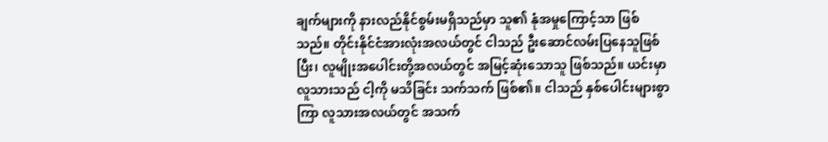ချက်များကို နားလည်နိုင်စွမ်းမရှိသည်မှာ သူ၏ နုံအမှုကြောင့်သာ ဖြစ်သည်။ တိုင်းနိုင်ငံအားလုံးအလယ်တွင် ငါသည် ဦးဆောင်လမ်းပြနေသူဖြစ်ပြီး၊ လူမျိုးအပေါင်းတို့အလယ်တွင် အမြင့်ဆုံးသောသူ ဖြစ်သည်။ ယင်းမှာ လူသားသည် ငါ့ကို မသိခြင်း သက်သက် ဖြစ်၏။ ငါသည် နှစ်ပေါင်းများစွာကြာ လူသားအလယ်တွင် အသက်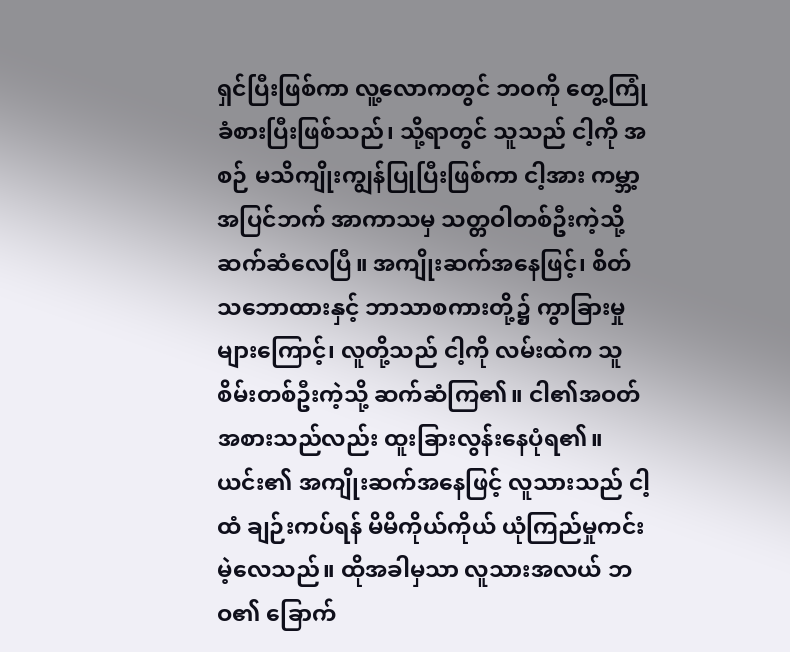ရှင်ပြီးဖြစ်ကာ လူ့လောကတွင် ဘဝကို တွေ့ကြုံခံစားပြီးဖြစ်သည်၊ သို့ရာတွင် သူသည် ငါ့ကို အစဉ် မသိကျိုးကျွန်ပြုပြီးဖြစ်ကာ ငါ့အား ကမ္ဘာ့အပြင်ဘက် အာကာသမှ သတ္တဝါတစ်ဦးကဲ့သို့ ဆက်ဆံလေပြီ။ အကျိုးဆက်အနေဖြင့်၊ စိတ်သဘောထားနှင့် ဘာသာစကားတို့၌ ကွာခြားမှုများကြောင့်၊ လူတို့သည် ငါ့ကို လမ်းထဲက သူစိမ်းတစ်ဦးကဲ့သို့ ဆက်ဆံကြ၏။ ငါ၏အဝတ်အစားသည်လည်း ထူးခြားလွန်းနေပုံရ၏။ ယင်း၏ အကျိုးဆက်အနေဖြင့် လူသားသည် ငါ့ထံ ချဉ်းကပ်ရန် မိမိကိုယ်ကိုယ် ယုံကြည်မှုကင်းမဲ့လေသည်။ ထိုအခါမှသာ လူသားအလယ် ဘဝ၏ ခြောက်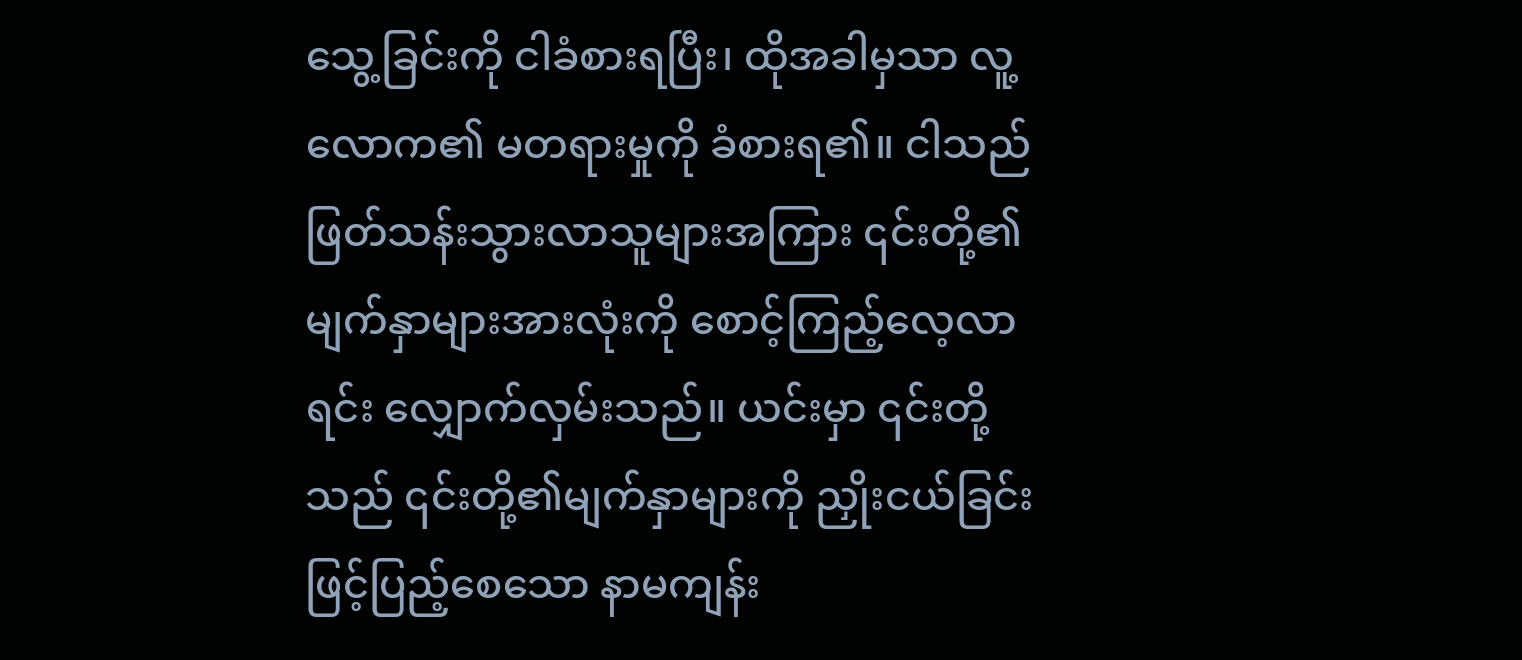သွေ့ခြင်းကို ငါခံစားရပြီး၊ ထိုအခါမှသာ လူ့လောက၏ မတရားမှုကို ခံစားရ၏။ ငါသည် ဖြတ်သန်းသွားလာသူများအကြား ၎င်းတို့၏ မျက်နှာများအားလုံးကို စောင့်ကြည့်လေ့လာရင်း လျှောက်လှမ်းသည်။ ယင်းမှာ ၎င်းတို့သည် ၎င်းတို့၏မျက်နှာများကို ညှိုးငယ်ခြင်းဖြင့်ပြည့်စေသော နာမကျန်း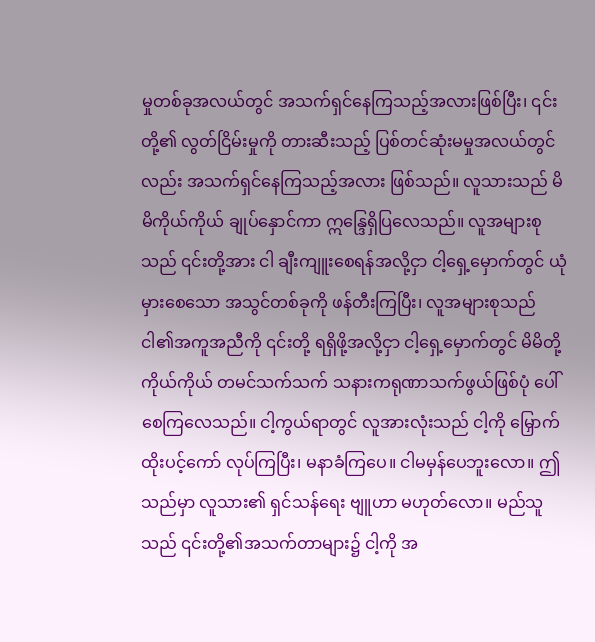မှုတစ်ခုအလယ်တွင် အသက်ရှင်နေကြသည့်အလားဖြစ်ပြီး၊ ၎င်းတို့၏ လွတ်ငြိမ်းမှုကို တားဆီးသည့် ပြစ်တင်ဆုံးမမှုအလယ်တွင်လည်း အသက်ရှင်နေကြသည့်အလား ဖြစ်သည်။ လူသားသည် မိမိကိုယ်ကိုယ် ချုပ်နှောင်ကာ ဣန္ဒြေရှိပြလေသည်။ လူအများစုသည် ၎င်းတို့အား ငါ ချီးကျူးစေရန်အလို့ငှာ ငါ့ရှေ့မှောက်တွင် ယုံမှားစေသော အသွင်တစ်ခုကို ဖန်တီးကြပြီး၊ လူအများစုသည် ငါ၏အကူအညီကို ၎င်းတို့ ရရှိဖို့အလို့ငှာ ငါ့ရှေ့မှောက်တွင် မိမိတို့ကိုယ်ကိုယ် တမင်သက်သက် သနားကရုဏာသက်ဖွယ်ဖြစ်ပုံ ပေါ်စေကြလေသည်။ ငါ့ကွယ်ရာတွင် လူအားလုံးသည် ငါ့ကို မြှောက်ထိုးပင့်ကော် လုပ်ကြပြီး၊ မနာခံကြပေ။ ငါမမှန်ပေဘူးလော။ ဤသည်မှာ လူသား၏ ရှင်သန်ရေး ဗျူဟာ မဟုတ်လော။ မည်သူသည် ၎င်းတို့၏အသက်တာများ၌ ငါ့ကို အ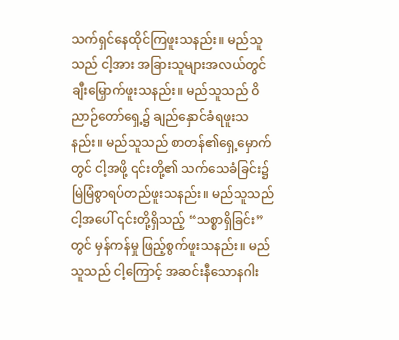သက်ရှင်နေထိုင်ကြဖူးသနည်း။ မည်သူသည် ငါ့အား အခြားသူများအလယ်တွင် ချီးမြှောက်ဖူးသနည်း။ မည်သူသည် ဝိညာဉ်တော်ရှေ့၌ ချည်နှောင်ခံရဖူးသနည်း။ မည်သူသည် စာတန်၏ရှေ့မှောက်တွင် ငါ့အဖို့ ၎င်းတို့၏ သက်သေခံခြင်း၌ မြဲမြံစွာရပ်တည်ဖူးသနည်း။ မည်သူသည် ငါ့အပေါ် ၎င်းတို့ရှိသည့် “သစ္စာရှိခြင်း” တွင် မှန်ကန်မှု ဖြည့်စွက်ဖူးသနည်း။ မည်သူသည် ငါ့ကြောင့် အဆင်းနီသောနဂါး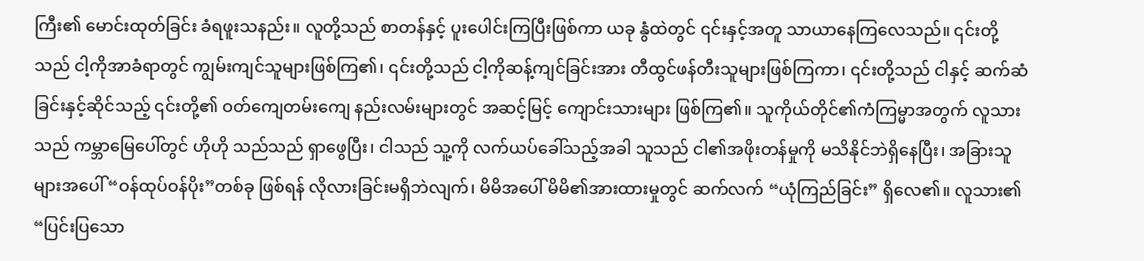ကြီး၏ မောင်းထုတ်ခြင်း ခံရဖူးသနည်း။ လူတို့သည် စာတန်နှင့် ပူးပေါင်းကြပြီးဖြစ်ကာ ယခု နွံထဲတွင် ၎င်းနှင့်အတူ သာယာနေကြလေသည်။ ၎င်းတို့သည် ငါ့ကိုအာခံရာတွင် ကျွမ်းကျင်သူများဖြစ်ကြ၏၊ ၎င်းတို့သည် ငါ့ကိုဆန့်ကျင်ခြင်းအား တီထွင်ဖန်တီးသူများဖြစ်ကြကာ၊ ၎င်းတို့သည် ငါနှင့် ဆက်ဆံခြင်းနှင့်ဆိုင်သည့် ၎င်းတို့၏ ဝတ်ကျေတမ်းကျေ နည်းလမ်းများတွင် အဆင့်မြင့် ကျောင်းသားများ ဖြစ်ကြ၏။ သူကိုယ်တိုင်၏ကံကြမ္မာအတွက် လူသားသည် ကမ္ဘာမြေပေါ်တွင် ဟိုဟို သည်သည် ရှာဖွေပြီး၊ ငါသည် သူ့ကို လက်ယပ်ခေါ်သည့်အခါ သူသည် ငါ၏အဖိုးတန်မှုကို မသိနိုင်ဘဲရှိနေပြီး၊ အခြားသူများအပေါ် “ဝန်ထုပ်ဝန်ပိုး”တစ်ခု ဖြစ်ရန် လိုလားခြင်းမရှိဘဲလျက်၊ မိမိအပေါ် မိမိ၏အားထားမှုတွင် ဆက်လက် “ယုံကြည်ခြင်း” ရှိလေ၏။ လူသား၏ “ပြင်းပြသော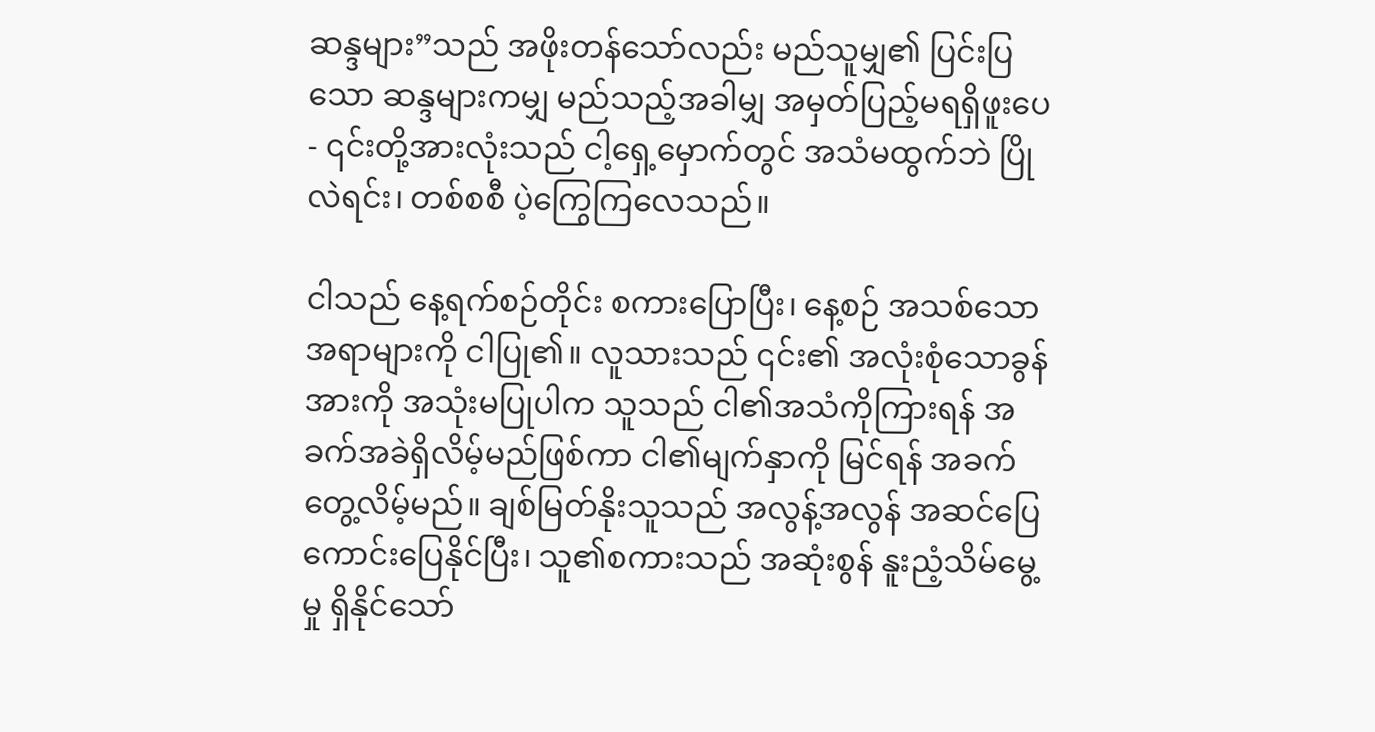ဆန္ဒများ”သည် အဖိုးတန်သော်လည်း မည်သူမျှ၏ ပြင်းပြသော ဆန္ဒများကမျှ မည်သည့်အခါမျှ အမှတ်ပြည့်မရရှိဖူးပေ - ၎င်းတို့အားလုံးသည် ငါ့ရှေ့မှောက်တွင် အသံမထွက်ဘဲ ပြိုလဲရင်း၊ တစ်စစီ ပဲ့ကြွေကြလေသည်။

ငါသည် နေ့ရက်စဉ်တိုင်း စကားပြောပြီး၊ နေ့စဉ် အသစ်သောအရာများကို ငါပြု၏။ လူသားသည် ၎င်း၏ အလုံးစုံသောခွန်အားကို အသုံးမပြုပါက သူသည် ငါ၏အသံကိုကြားရန် အခက်အခဲရှိလိမ့်မည်ဖြစ်ကာ ငါ၏မျက်နှာကို မြင်ရန် အခက်တွေ့လိမ့်မည်။ ချစ်မြတ်နိုးသူသည် အလွန့်အလွန် အဆင်ပြေကောင်းပြေနိုင်ပြီး၊ သူ၏စကားသည် အဆုံးစွန် နူးညံ့သိမ်မွေ့မှု ရှိနိုင်သော်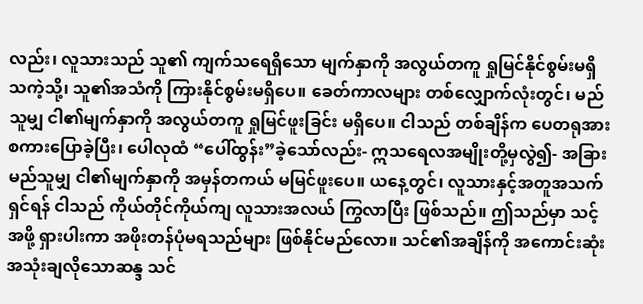လည်း၊ လူသားသည် သူ၏ ကျက်သရေရှိသော မျက်နှာကို အလွယ်တကူ ရှုမြင်နိုင်စွမ်းမရှိသကဲ့သို့၊ သူ၏အသံကို ကြားနိုင်စွမ်းမရှိပေ။ ခေတ်ကာလများ တစ်လျှောက်လုံးတွင်၊ မည်သူမျှ ငါ၏မျက်နှာကို အလွယ်တကူ ရှုမြင်ဖူးခြင်း မရှိပေ။ ငါသည် တစ်ချိန်က ပေတရုအား စကားပြောခဲ့ပြီး၊ ပေါလုထံ “ပေါ်ထွန်း”ခဲ့သော်လည်း- ဣသရေလအမျိုးတို့မှလွဲ၍- အခြားမည်သူမျှ ငါ၏မျက်နှာကို အမှန်တကယ် မမြင်ဖူးပေ။ ယနေ့တွင်၊ လူသားနှင့်အတူအသက်ရှင်ရန် ငါသည် ကိုယ်တိုင်ကိုယ်ကျ လူသားအလယ် ကြွလာပြီး ဖြစ်သည်။ ဤသည်မှာ သင့်အဖို့ ရှားပါးကာ အဖိုးတန်ပုံမရသည်များ ဖြစ်နိုင်မည်လော။ သင်၏အချိန်ကို အကောင်းဆုံးအသုံးချလိုသောဆန္ဒ သင်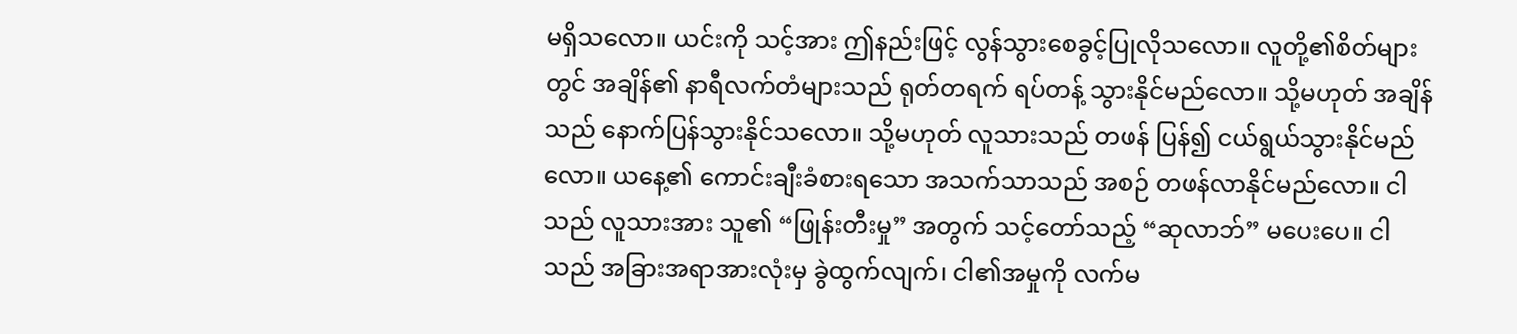မရှိသလော။ ယင်းကို သင့်အား ဤနည်းဖြင့် လွန်သွားစေခွင့်ပြုလိုသလော။ လူတို့၏စိတ်များတွင် အချိန်၏ နာရီလက်တံများသည် ရုတ်တရက် ရပ်တန့် သွားနိုင်မည်လော။ သို့မဟုတ် အချိန်သည် နောက်ပြန်သွားနိုင်သလော။ သို့မဟုတ် လူသားသည် တဖန် ပြန်၍ ငယ်ရွယ်သွားနိုင်မည်လော။ ယနေ့၏ ကောင်းချီးခံစားရသော အသက်သာသည် အစဉ် တဖန်လာနိုင်မည်လော။ ငါသည် လူသားအား သူ၏ “ဖြုန်းတီးမှု” အတွက် သင့်တော်သည့် “ဆုလာဘ်” မပေးပေ။ ငါသည် အခြားအရာအားလုံးမှ ခွဲထွက်လျက်၊ ငါ၏အမှုကို လက်မ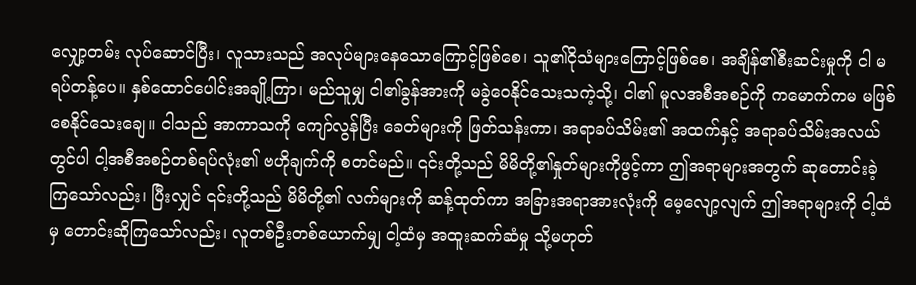လျှော့တမ်း လုပ်ဆောင်ပြီး၊ လူသားသည် အလုပ်များနေသောကြောင့်ဖြစ်စေ၊ သူ၏ငိုသံများကြောင့်ဖြစ်စေ၊ အချိန်၏စီးဆင်းမှုကို ငါ မရပ်တန့်ပေ။ နှစ်ထောင်ပေါင်းအချို့ကြာ၊ မည်သူမျှ ငါ၏ခွန်အားကို မခွဲဝေနိုင်သေးသကဲ့သို့၊ ငါ၏ မူလအစီအစဉ်ကို ကမောက်ကမ မဖြစ်စေနိုင်သေးချေ။ ငါသည် အာကာသကို ကျော်လွန်ပြီး ခေတ်များကို ဖြတ်သန်းကာ၊ အရာခပ်သိမ်း၏ အထက်နှင့် အရာခပ်သိမ်းအလယ်တွင်ပါ ငါ့အစီအစဉ်တစ်ရပ်လုံး၏ ဗဟိုချက်ကို စတင်မည်။ ၎င်းတို့သည် မိမိတို့၏နှုတ်များကိုဖွင့်ကာ ဤအရာများအတွက် ဆုတောင်းခဲ့ကြသော်လည်း၊ ပြီးလျှင် ၎င်းတို့သည် မိမိတို့၏ လက်များကို ဆန့်ထုတ်ကာ အခြားအရာအားလုံးကို မေ့လျော့လျက် ဤအရာများကို ငါ့ထံမှ တောင်းဆိုကြသော်လည်း၊ လူတစ်ဦးတစ်ယောက်မျှ ငါ့ထံမှ အထူးဆက်ဆံမှု သို့မဟုတ်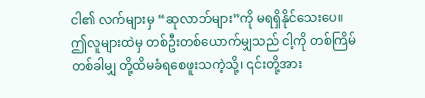ငါ၏ လက်များမှ “ဆုလာဘ်များ”ကို မရရှိနိုင်သေးပေ။ ဤလူများထဲမှ တစ်ဦးတစ်ယောက်မျှသည် ငါ့ကို တစ်ကြိမ်တစ်ခါမျှ တို့ထိမခံရစေဖူးသကဲ့သို့၊ ၎င်းတို့အား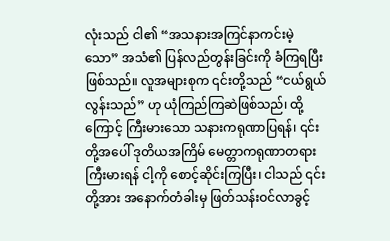လုံးသည် ငါ၏ “အသနားအကြင်နာကင်းမဲ့သော” အသံ၏ ပြန်လည်တွန်းခြင်းကို ခံကြရပြီးဖြစ်သည်။ လူအများစုက ၎င်းတို့သည် “ငယ်ရွယ်လွန်းသည်” ဟု ယုံကြည်ကြဆဲဖြစ်သည်၊ ထို့ကြောင့် ကြီးမားသော သနားကရုဏာပြရန်၊ ၎င်းတို့အပေါ် ဒုတိယအကြိမ် မေတ္တာကရုဏာတရားကြီးမားရန် ငါ့ကို စောင့်ဆိုင်းကြပြီး၊ ငါသည် ၎င်းတို့အား အနောက်တံခါးမှ ဖြတ်သန်းဝင်လာခွင့်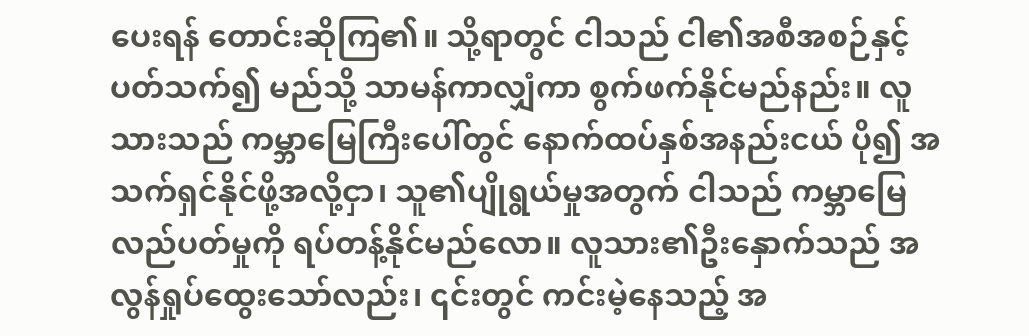ပေးရန် တောင်းဆိုကြ၏။ သို့ရာတွင် ငါသည် ငါ၏အစီအစဉ်နှင့်ပတ်သက်၍ မည်သို့ သာမန်ကာလျှံကာ စွက်ဖက်နိုင်မည်နည်း။ လူသားသည် ကမ္ဘာမြေကြီးပေါ်တွင် နောက်ထပ်နှစ်အနည်းငယ် ပို၍ အသက်ရှင်နိုင်ဖို့အလို့ငှာ၊ သူ၏ပျိုရွယ်မှုအတွက် ငါသည် ကမ္ဘာမြေ လည်ပတ်မှုကို ရပ်တန့်နိုင်မည်လော။ လူသား၏ဦးနှောက်သည် အလွန်ရှုပ်ထွေးသော်လည်း၊ ၎င်းတွင် ကင်းမဲ့နေသည့် အ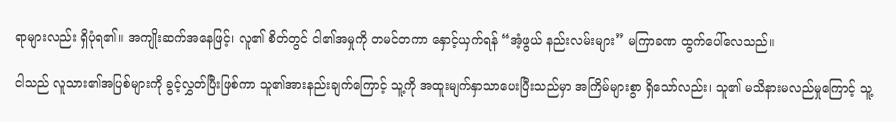ရာများလည်း ရှိပုံရ၏။ အကျိုးဆက်အနေဖြင့်၊ လူ၏ စိတ်တွင် ငါ၏အမှုကို တမင်တကာ နှောင့်ယှက်ရန် “အံ့ဖွယ် နည်းလမ်းများ” မကြာခဏ ထွက်ပေါ်လေသည်။

ငါသည် လူသား၏အပြစ်များကို ခွင့်လွှတ်ပြီးဖြစ်ကာ သူ၏အားနည်းချက်ကြောင့် သူ့ကို အထူးမျက်နှာသာပေးပြီးသည်မှာ အကြိမ်များစွာ ရှိသော်လည်း၊ သူ၏ မသိနားမလည်မှုကြောင့် သူ့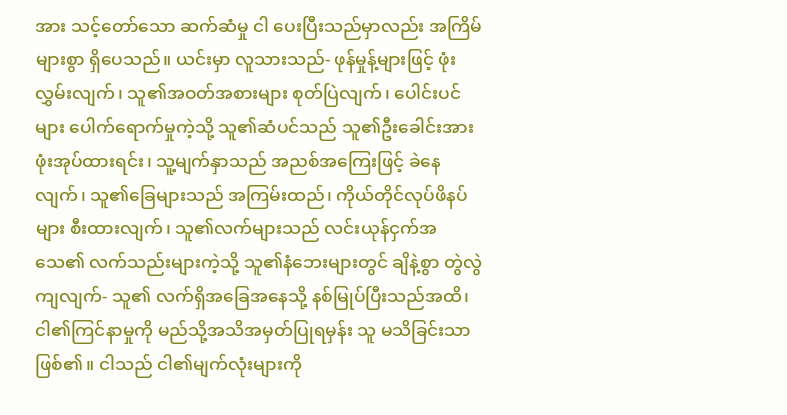အား သင့်တော်သော ဆက်ဆံမှု ငါ ပေးပြီးသည်မှာလည်း အကြိမ်များစွာ ရှိပေသည်။ ယင်းမှာ လူသားသည်- ဖုန်မှုန့်များဖြင့် ဖုံးလွှမ်းလျက်၊ သူ၏အဝတ်အစားများ စုတ်ပြဲလျက်၊ ပေါင်းပင်များ ပေါက်ရောက်မှုကဲ့သို့ သူ၏ဆံပင်သည် သူ၏ဦးခေါင်းအား ဖုံးအုပ်ထားရင်း၊ သူ့မျက်နှာသည် အညစ်အကြေးဖြင့် ခဲနေလျက်၊ သူ၏ခြေများသည် အကြမ်းထည်၊ ကိုယ်တိုင်လုပ်ဖိနပ်များ စီးထားလျက်၊ သူ၏လက်များသည် လင်းယုန်ငှက်အသေ၏ လက်သည်းများကဲ့သို့ သူ၏နံဘေးများတွင် ချိနဲ့စွာ တွဲလွဲကျလျက်- သူ၏ လက်ရှိအခြေအနေသို့ နစ်မြုပ်ပြီးသည်အထိ၊ ငါ၏ကြင်နာမှုကို မည်သို့အသိအမှတ်ပြုရမှန်း သူ မသိခြင်းသာဖြစ်၏။ ငါသည် ငါ၏မျက်လုံးများကို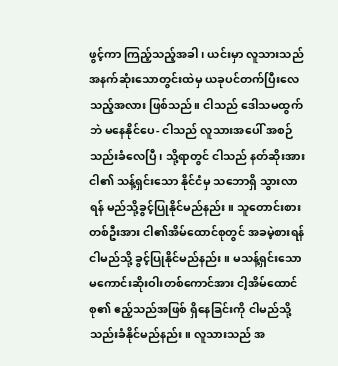ဖွင့်ကာ ကြည့်သည့်အခါ၊ ယင်းမှာ လူသားသည် အနက်ဆုံးသောတွင်းထဲမှ ယခုပင်တက်ပြီးလေသည့်အလား ဖြစ်သည်။ ငါသည် ဒေါသမထွက်ဘဲ မနေနိုင်ပေ- ငါသည် လူသားအပေါ် အစဉ် သည်းခံလေပြီ၊ သို့ရာတွင် ငါသည် နတ်ဆိုးအား ငါ၏ သန့်ရှင်းသော နိုင်ငံမှ သဘောရှိ သွားလာရန် မည်သို့ခွင့်ပြုနိုင်မည်နည်း။ သူတောင်းစားတစ်ဦးအား ငါ၏အိမ်ထောင်စုတွင် အခမဲ့စားရန် ငါမည်သို့ ခွင့်ပြုနိုင်မည်နည်း။ မသန့်ရှင်းသော မကောင်းဆိုးဝါးတစ်ကောင်အား ငါ့အိမ်ထောင်စု၏ ဧည့်သည်အဖြစ် ရှိနေခြင်းကို ငါမည်သို့ သည်းခံနိုင်မည်နည်း။ လူသားသည် အ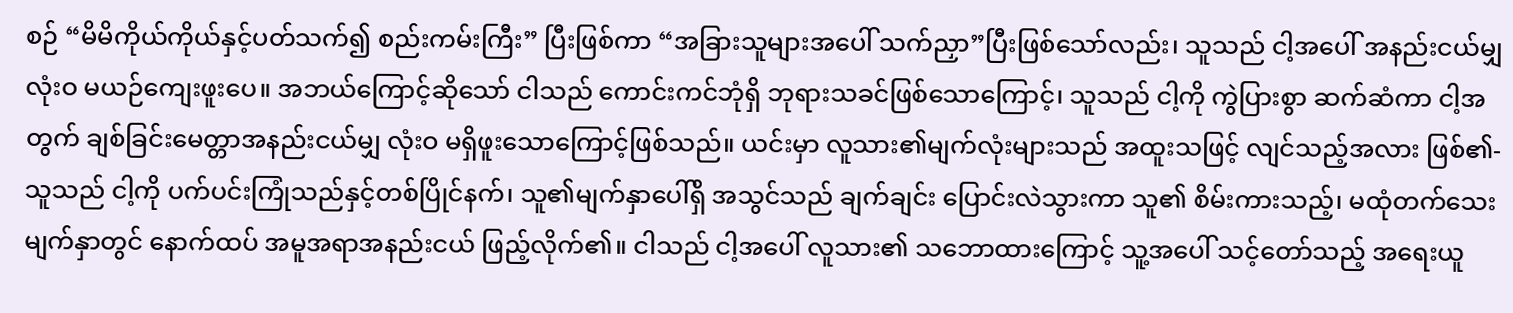စဉ် “မိမိကိုယ်ကိုယ်နှင့်ပတ်သက်၍ စည်းကမ်းကြီး” ပြီးဖြစ်ကာ “အခြားသူများအပေါ် သက်ညှာ”ပြီးဖြစ်သော်လည်း၊ သူသည် ငါ့အပေါ် အနည်းငယ်မျှ လုံးဝ မယဉ်ကျေးဖူးပေ။ အဘယ်ကြောင့်ဆိုသော် ငါသည် ကောင်းကင်ဘုံရှိ ဘုရားသခင်ဖြစ်သောကြောင့်၊ သူသည် ငါ့ကို ကွဲပြားစွာ ဆက်ဆံကာ ငါ့အတွက် ချစ်ခြင်းမေတ္တာအနည်းငယ်မျှ လုံးဝ မရှိဖူးသောကြောင့်ဖြစ်သည်။ ယင်းမှာ လူသား၏မျက်လုံးများသည် အထူးသဖြင့် လျင်သည့်အလား ဖြစ်၏- သူသည် ငါ့ကို ပက်ပင်းကြုံသည်နှင့်တစ်ပြိုင်နက်၊ သူ၏မျက်နှာပေါ်ရှိ အသွင်သည် ချက်ချင်း ပြောင်းလဲသွားကာ သူ၏ စိမ်းကားသည့်၊ မထုံတက်သေးမျက်နှာတွင် နောက်ထပ် အမူအရာအနည်းငယ် ဖြည့်လိုက်၏။ ငါသည် ငါ့အပေါ် လူသား၏ သဘောထားကြောင့် သူ့အပေါ် သင့်တော်သည့် အရေးယူ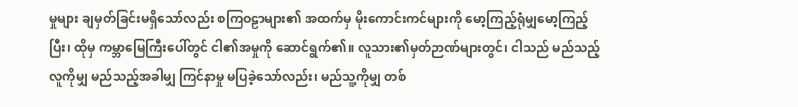မှုများ ချမှတ်ခြင်းမရှိသော်လည်း စကြဝဠာများ၏ အထက်မှ မိုးကောင်းကင်များကို မော့ကြည့်ရုံမျှမော့ကြည့်ပြီး၊ ထိုမှ ကမ္ဘာမြေကြီးပေါ်တွင် ငါ၏အမှုကို ဆောင်ရွက်၏။ လူသား၏မှတ်ဉာဏ်များတွင်၊ ငါသည် မည်သည့်လူကိုမျှ မည်သည့်အခါမျှ ကြင်နာမှု မပြခဲ့သော်လည်း၊ မည်သူ့ကိုမျှ တစ်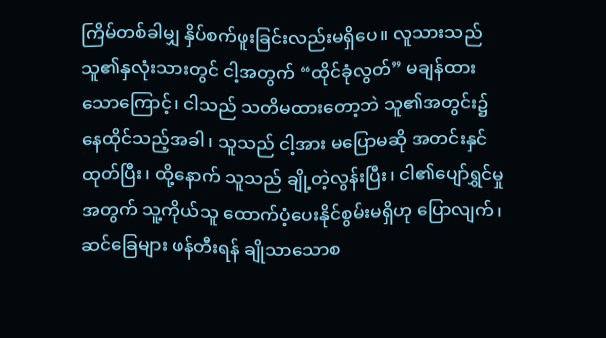ကြိမ်တစ်ခါမျှ နှိပ်စက်ဖူးခြင်းလည်းမရှိပေ။ လူသားသည် သူ၏နှလုံးသားတွင် ငါ့အတွက် “ထိုင်ခုံလွတ်” မချန်ထားသောကြောင့်၊ ငါသည် သတိမထားတော့ဘဲ သူ၏အတွင်း၌ နေထိုင်သည့်အခါ၊ သူသည် ငါ့အား မပြောမဆို အတင်းနှင်ထုတ်ပြီး၊ ထို့နောက် သူသည် ချို့တဲ့လွန်းပြီး၊ ငါ၏ပျော်ရွှင်မှုအတွက် သူ့ကိုယ်သူ ထောက်ပံ့ပေးနိုင်စွမ်းမရှိဟု ပြောလျက်၊ ဆင်ခြေများ ဖန်တီးရန် ချိုသာသောစ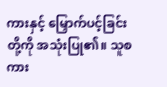ကားနှင့် မြှောက်ပင့်ခြင်းတို့ကို အသုံးပြု၏။ သူစကား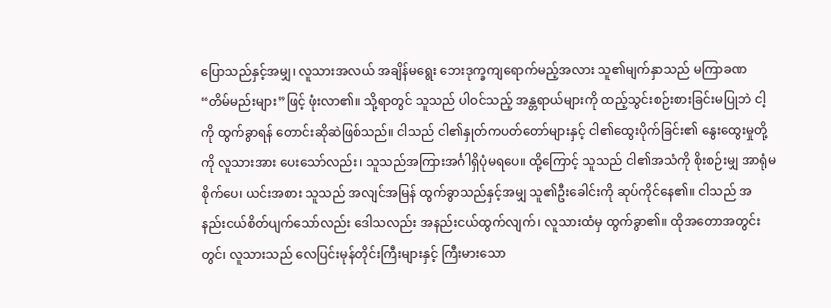ပြောသည်နှင့်အမျှ၊ လူသားအလယ် အချိန်မရွေး ဘေးဒုက္ခကျရောက်မည့်အလား သူ၏မျက်နှာသည် မကြာခဏ “တိမ်မည်းများ”ဖြင့် ဖုံးလာ၏။ သို့ရာတွင် သူသည် ပါဝင်သည့် အန္တရာယ်များကို ထည့်သွင်းစဉ်းစားခြင်းမပြုဘဲ ငါ့ကို ထွက်ခွာရန် တောင်းဆိုဆဲဖြစ်သည်။ ငါသည် ငါ၏နှုတ်ကပတ်တော်များနှင့် ငါ၏ထွေးပိုက်ခြင်း၏ နွေးထွေးမှုတို့ကို လူသားအား ပေးသော်လည်း၊ သူသည်အကြားအင်္ဂါရှိပုံမရပေ။ ထို့ကြောင့် သူသည် ငါ၏အသံကို စိုးစဉ်းမျှ အာရုံမစိုက်ပေ၊ ယင်းအစား သူသည် အလျင်အမြန် ထွက်ခွာသည်နှင့်အမျှ သူ၏ဦးခေါင်းကို ဆုပ်ကိုင်နေ၏။ ငါသည် အနည်းငယ်စိတ်ပျက်သော်လည်း ဒေါသလည်း အနည်းငယ်ထွက်လျက်၊ လူသားထံမှ ထွက်ခွာ၏။ ထိုအတောအတွင်းတွင်၊ လူသားသည် လေပြင်းမုန်တိုင်းကြီးများနှင့် ကြီးမားသော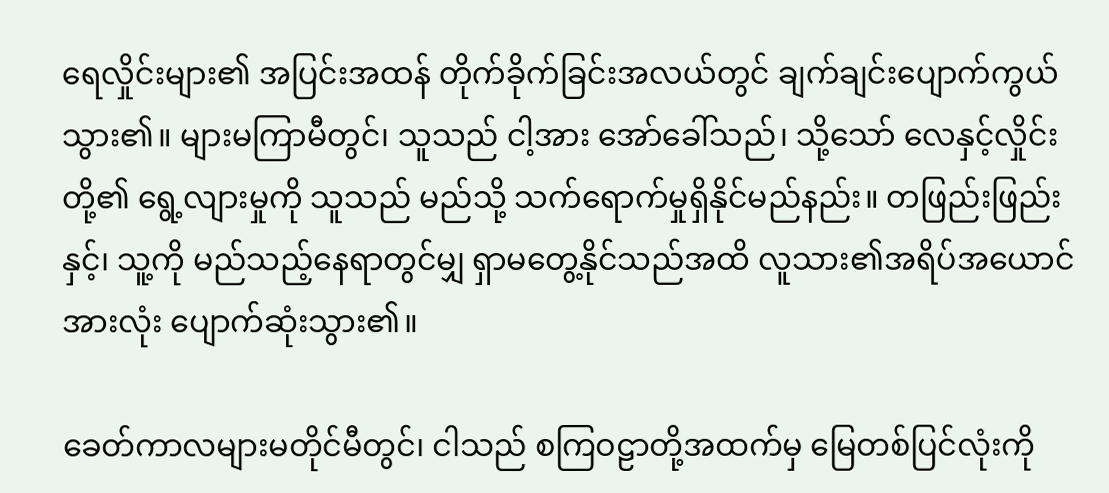ရေလှိုင်းများ၏ အပြင်းအထန် တိုက်ခိုက်ခြင်းအလယ်တွင် ချက်ချင်းပျောက်ကွယ်သွား၏။ များမကြာမီတွင်၊ သူသည် ငါ့အား အော်ခေါ်သည်၊ သို့သော် လေနှင့်လှိုင်းတို့၏ ရွေ့လျားမှုကို သူသည် မည်သို့ သက်ရောက်မှုရှိနိုင်မည်နည်း။ တဖြည်းဖြည်းနှင့်၊ သူ့ကို မည်သည့်နေရာတွင်မျှ ရှာမတွေ့နိုင်သည်အထိ လူသား၏အရိပ်အယောင်အားလုံး ပျောက်ဆုံးသွား၏။

ခေတ်ကာလများမတိုင်မီတွင်၊ ငါသည် စကြဝဠာတို့အထက်မှ မြေတစ်ပြင်လုံးကို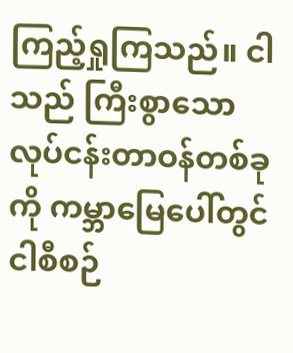ကြည့်ရှုကြသည်။ ငါသည် ကြီးစွာသောလုပ်ငန်းတာဝန်တစ်ခုကို ကမ္ဘာမြေပေါ်တွင် ငါစီစဉ်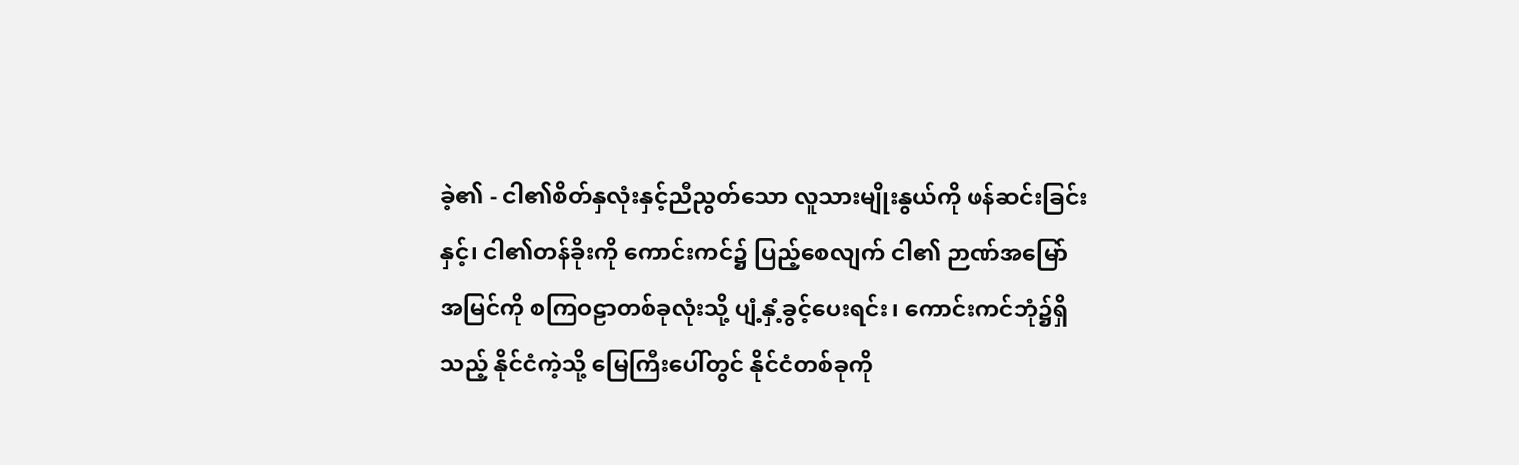ခဲ့၏ - ငါ၏စိတ်နှလုံးနှင့်ညီညွတ်သော လူသားမျိုးနွယ်ကို ဖန်ဆင်းခြင်းနှင့်၊ ငါ၏တန်ခိုးကို ကောင်းကင်၌ ပြည့်စေလျက် ငါ၏ ဉာဏ်အမြော်အမြင်ကို စကြဝဠာတစ်ခုလုံးသို့ ပျံ့နှံ့ခွင့်ပေးရင်း၊ ကောင်းကင်ဘုံ၌ရှိသည့် နိုင်ငံကဲ့သို့ မြေကြီးပေါ်တွင် နိုင်ငံတစ်ခုကို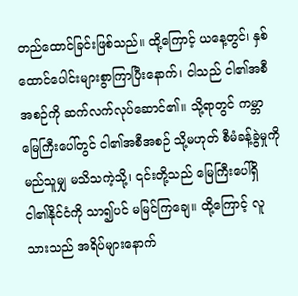တည်ထောင်ခြင်းဖြစ်သည်။ ထို့ကြောင့် ယနေ့တွင်၊ နှစ်ထောင်ပေါင်းများစွာကြာပြီးနောက်၊ ငါသည် ငါ၏အစီအစဉ်ကို ဆက်လက်လုပ်ဆောင်၏။ သို့ရာတွင် ကမ္ဘာမြေကြီးပေါ်တွင် ငါ၏အစီအစဉ် သို့မဟုတ် စီမံခန့်ခွဲမှုကို မည်သူမျှ မသိသကဲ့သို့၊ ၎င်းတို့သည် မြေကြီးပေါ်ရှိ ငါ၏နိုင်ငံကို သာ၍ပင် မမြင်ကြချေ။ ထို့ကြောင့် လူသားသည် အရိပ်များနောက်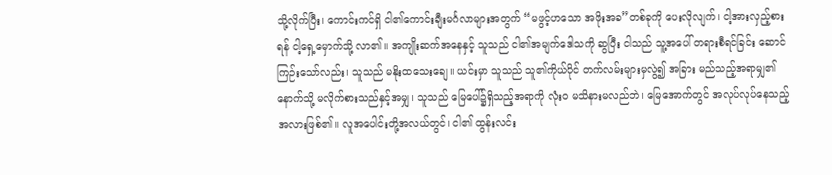သို့လိုက်ပြီး၊ ကောင်းကင်ရှိ ငါ၏ကောင်းချီးမင်္ဂလာများအတွက် “မဖွင့်ဟသော အဖိုးအခ”တစ်ခုကို ပေးလိုလျက်၊ ငါ့အားလှည့်စားရန် ငါ့ရှေ့မှောက်သို့ လာ၏။ အကျိုးဆက်အနေနှင့် သူသည် ငါ၏အမျက်ဒေါသကို ဆွပြီး ငါသည် သူ့အပေါ် တရားစီရင်ခြင်း ဆောင်ကြဉ်းသော်လည်း၊ သူသည် မနိုးထသေးချေ။ ယင်းမှာ သူသည် သူ၏ကိုယ်ပိုင် တက်လမ်းများမှလွဲ၍ အခြား မည်သည့်အရာမျှ၏နောက်သို့ မလိုက်စားသည်နှင့်အမျှ၊ သူသည် မြေပေါ်၌ရှိသည့်အရာကို လုံးဝ မသိနားမလည်ဘဲ၊ မြေအောက်တွင် အလုပ်လုပ်နေသည့်အလားဖြစ်၏။ လူအပေါင်းတို့အလယ်တွင်၊ ငါ၏ ထွန်းလင်း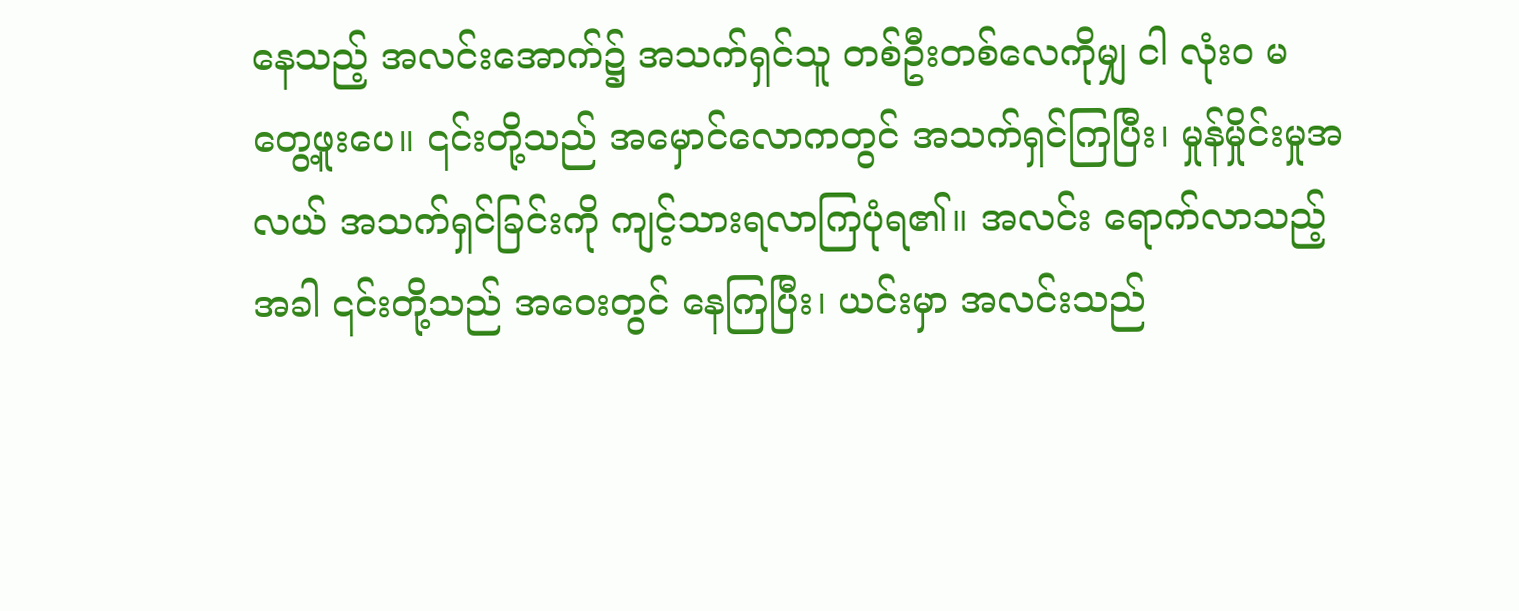နေသည့် အလင်းအောက်၌ အသက်ရှင်သူ တစ်ဦးတစ်လေကိုမျှ ငါ လုံးဝ မတွေ့ဖူးပေ။ ၎င်းတို့သည် အမှောင်လောကတွင် အသက်ရှင်ကြပြီး၊ မှုန်မှိုင်းမှုအလယ် အသက်ရှင်ခြင်းကို ကျင့်သားရလာကြပုံရ၏။ အလင်း ရောက်လာသည့်အခါ ၎င်းတို့သည် အဝေးတွင် နေကြပြီး၊ ယင်းမှာ အလင်းသည်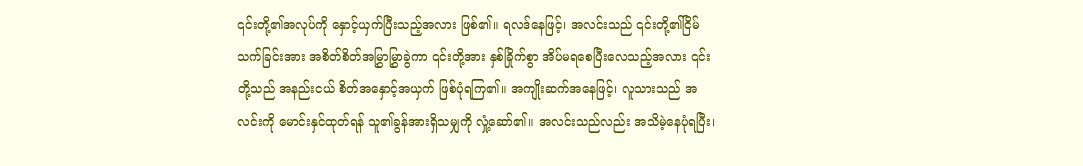၎င်းတို့၏အလုပ်ကို နှောင့်ယှက်ပြီးသည့်အလား ဖြစ်၏။ ရလဒ်နေဖြင့်၊ အလင်းသည် ၎င်းတို့၏ငြိမ်သက်ခြင်းအား အစိတ်စိတ်အမြွှာမြွှာခွဲကာ ၎င်းတို့အား နှစ်ခြိုက်စွာ အိပ်မရစေပြီးလေသည့်အလား ၎င်းတို့သည် အနည်းငယ် စိတ်အနှောင့်အယှက် ဖြစ်ပုံရကြ၏။ အကျိုးဆက်အနေဖြင့်၊ လူသားသည် အလင်းကို မောင်းနှင်ထုတ်ရန် သူ၏ခွန်အားရှိသမျှကို လှုံ့ဆော်၏။ အလင်းသည်လည်း အသိမဲ့နေပုံရပြီး၊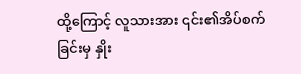ထို့ကြောင့် လူသားအား ၎င်း၏အိပ်စက်ခြင်းမှ နှိုး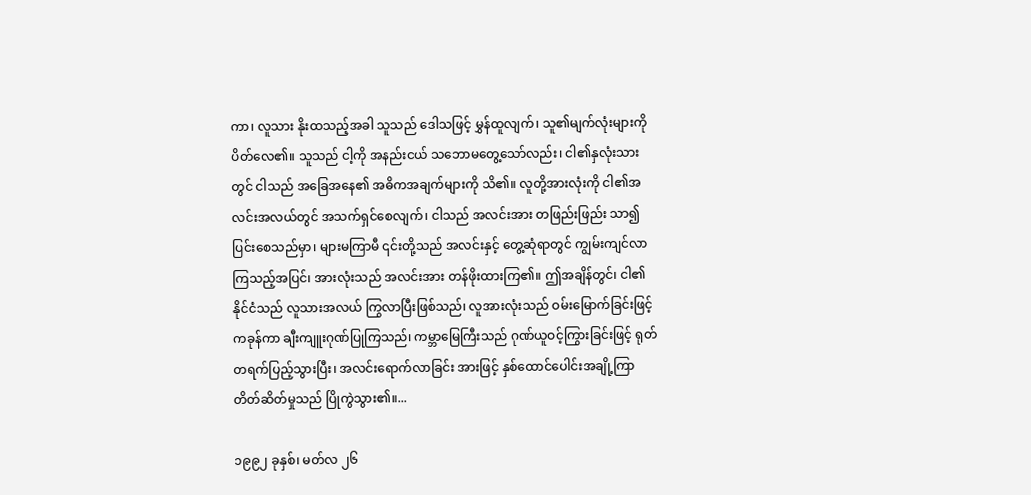ကာ၊ လူသား နိုးထသည့်အခါ သူသည် ဒေါသဖြင့် မွှန်ထူလျက်၊ သူ၏မျက်လုံးများကို ပိတ်လေ၏။ သူသည် ငါ့ကို အနည်းငယ် သဘောမတွေ့သော်လည်း၊ ငါ၏နှလုံးသားတွင် ငါသည် အခြေအနေ၏ အဓိကအချက်များကို သိ၏။ လူတို့အားလုံးကို ငါ၏အလင်းအလယ်တွင် အသက်ရှင်စေလျက်၊ ငါသည် အလင်းအား တဖြည်းဖြည်း သာ၍ပြင်းစေသည်မှာ၊ များမကြာမီ ၎င်းတို့သည် အလင်းနှင့် တွေ့ဆုံရာတွင် ကျွမ်းကျင်လာကြသည့်အပြင်၊ အားလုံးသည် အလင်းအား တန်ဖိုးထားကြ၏။ ဤအချိန်တွင်၊ ငါ၏နိုင်ငံသည် လူသားအလယ် ကြွလာပြီးဖြစ်သည်၊ လူအားလုံးသည် ဝမ်းမြောက်ခြင်းဖြင့် ကခုန်ကာ ချီးကျူးဂုဏ်ပြုကြသည်၊ ကမ္ဘာမြေကြီးသည် ဂုဏ်ယူဝင့်ကြွားခြင်းဖြင့် ရုတ်တရက်ပြည့်သွားပြီး၊ အလင်းရောက်လာခြင်း အားဖြင့် နှစ်ထောင်ပေါင်းအချို့ကြာ တိတ်ဆိတ်မှုသည် ပြိုကွဲသွား၏။...

၁၉၉၂ ခုနှစ်၊ မတ်လ ၂၆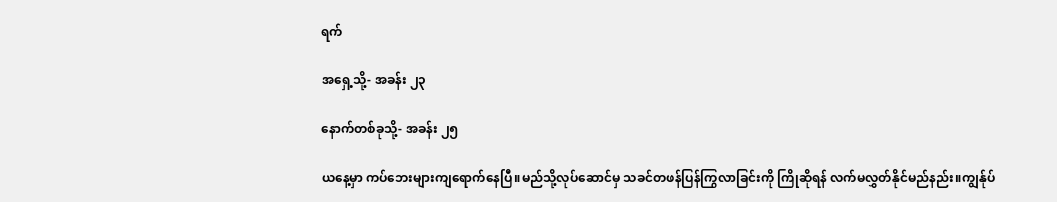ရက်

အရှေ့သို့- အခန်း ၂၃

နောက်တစ်ခုသို့- အခန်း ၂၅

ယနေ့မှာ ကပ်ဘေးများကျရောက်နေပြီ။မည်သို့လုပ်ဆောင်မှ သခင်တဖန်ပြန်ကြွလာခြင်းကို ကြိုဆိုရန် လက်မလွှတ်နိုင်မည်နည်း။ကျွန်ုပ်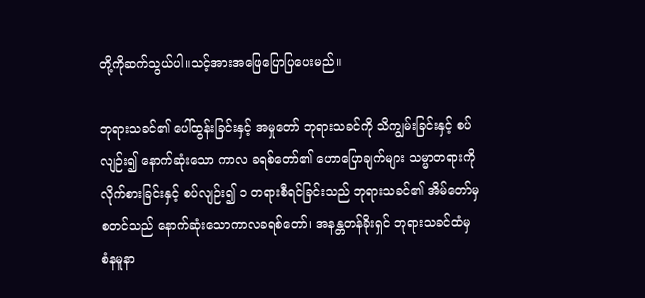တို့ကိုဆက်သွယ်ပါ။သင့်အားအဖြေပြောပြပေးမည်။

ဘုရားသခင်၏ ပေါ်ထွန်းခြင်းနှင့် အမှုတော် ဘုရားသခင်ကို သိကျွမ်းခြင်းနှင့် စပ်လျဉ်း၍ နောက်ဆုံးသော ကာလ ခရစ်တော်၏ ဟောပြောချက်များ သမ္မာတရားကို လိုက်စားခြင်းနှင့် စပ်လျဉ်း၍ ၁ တရားစီရင်ခြင်းသည် ဘုရားသခင်၏ အိမ်တော်မှ စတင်သည် နောက်ဆုံးသောကာလခရစ်တော်၊ အနန္တတန်ခိုးရှင် ဘုရားသခင်ထံမှ စံနမူနာ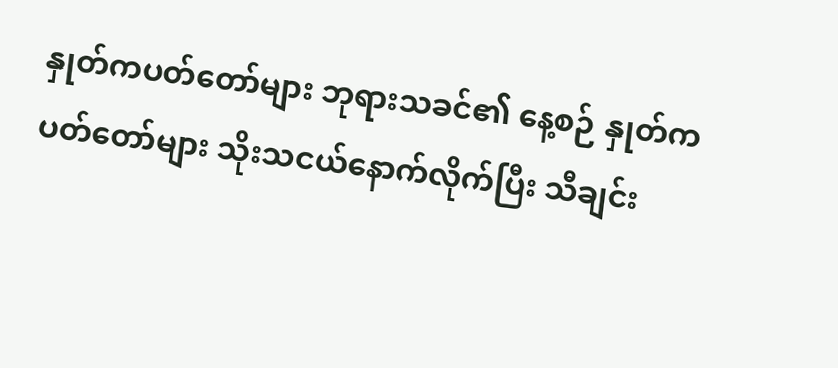နှုတ်ကပတ်တော်များ ဘုရားသခင်၏ နေ့စဉ် နှုတ်ကပတ်တော်များ သိုးသငယ်နောက်လိုက်ပြီး သီချင်း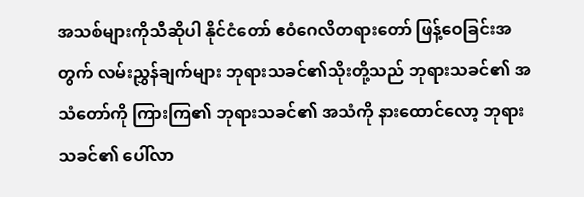အသစ်များကိုသီဆိုပါ နိုင်ငံတော် ဧဝံဂေလိတရားတော် ဖြန့်ဝေခြင်းအတွက် လမ်းညွှန်ချက်များ ဘုရားသခင်၏သိုးတို့သည် ဘုရားသခင်၏ အသံတော်ကို ကြားကြ၏ ဘုရားသခင်၏ အသံကို နားထောင်လော့ ဘုရားသခင်၏ ပေါ်လာ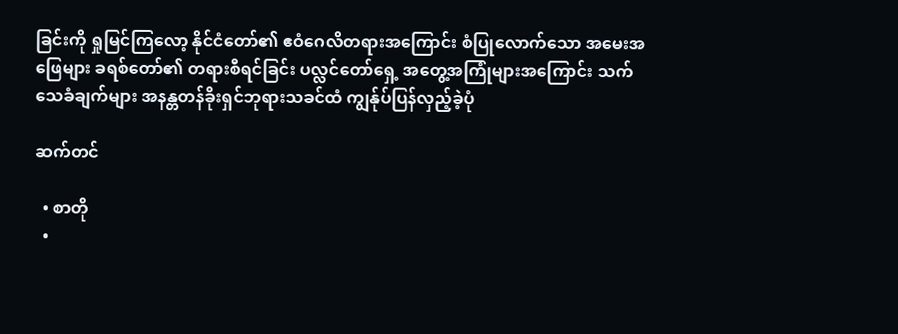ခြင်းကို ရှုမြင်ကြလော့ နိုင်ငံတော်၏ ဧဝံဂေလိတရားအကြောင်း စံပြုလောက်သော အမေးအဖြေများ ခရစ်တော်၏ တရားစီရင်ခြင်း ပလ္လင်တော်ရှေ့ အတွေ့အကြုံများအကြောင်း သက်သေခံချက်များ အနန္တတန်ခိုးရှင်ဘုရားသခင်ထံ ကျွန်ုပ်ပြန်လှည့်ခဲ့ပုံ

ဆက်တင်

  • စာတို
  •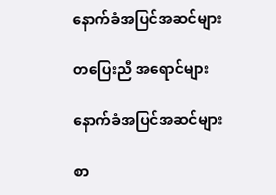နောက်ခံအပြင်အဆင်များ

တပြေးညီ အရောင်များ

နောက်ခံအပြင်အဆင်များ

စာ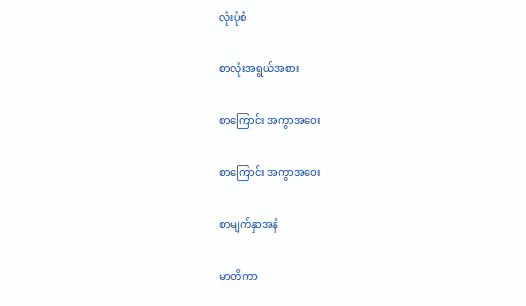လုံးပုံစံ

စာလုံးအရွယ်အစား

စာကြောင်း အကွာအဝေး

စာကြောင်း အကွာအဝေး

စာမျက်နှာအနံ

မာတိကာ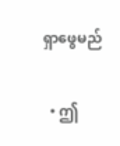ရှာဖွေမည်

  • ဤ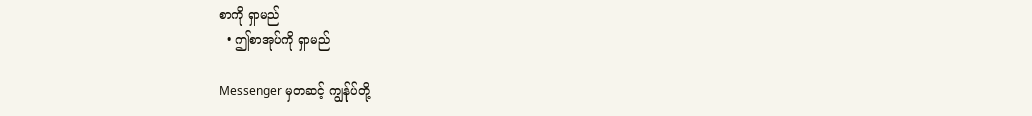စာကို ရှာမည်
  • ဤစာအုပ်ကို ရှာမည်

Messenger မှတဆင့် ကျွန်ုပ်တို့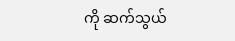ကို ဆက်သွယ်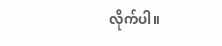လိုက်ပါ။